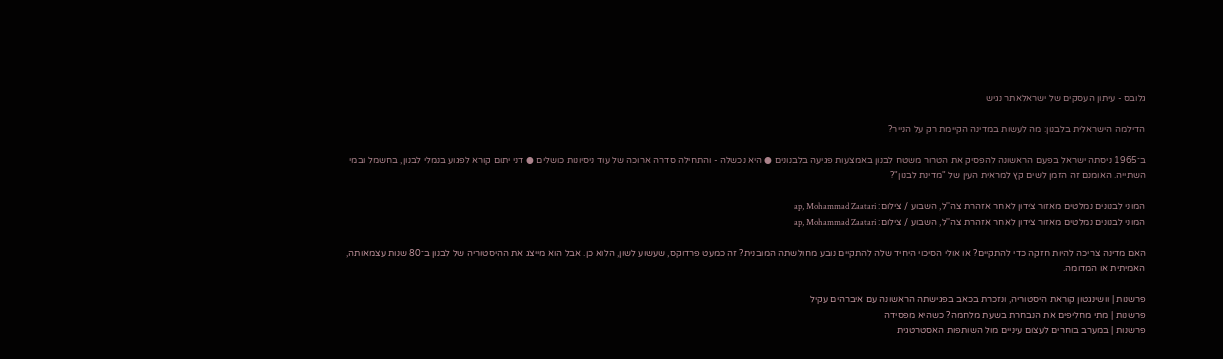גלובס - עיתון העסקים של ישראלאתר נגיש

הדילמה הישראלית בלבנון: מה לעשות במדינה הקיימת רק על הנייר?

ב־1965 ניסתה ישראל בפעם הראשונה להפסיק את הטרור משטח לבנון באמצעות פגיעה בלבנונים ● היא נכשלה - והתחילה סדרה ארוכה של עוד ניסיונות כושלים ● דני יתום קורא לפגוע בנמלי לבנון, בחשמל ובמי השתייה. האומנם זה הזמן לשים קץ למראית העין של "מדינת לבנון"?

המוני לבנונים נמלטים מאזור צידון לאחר אזהרת צה''ל, השבוע / צילום: ap, Mohammad Zaatari
המוני לבנונים נמלטים מאזור צידון לאחר אזהרת צה''ל, השבוע / צילום: ap, Mohammad Zaatari

האם מדינה צריכה להיות חזקה כדי להתקיים? או אולי הסיכוי היחיד שלה להתקיים נובע מחולשתה המובנית? זה כמעט פרדוקס, שעשוע לשון, הלוא כן. אבל הוא מייצג את ההיסטוריה של לבנון ב־80 שנות עצמאותה, האמיתית או המדומה.

פרשנות | וושינגטון קוראת היסטוריה, ונזכרת בכאב בפגישתה הראשונה עם איברהים עקיל
פרשנות | מתי מחליפים את הנבחרת בשעת מלחמה? כשהיא מפסידה
פרשנות | במערב בוחרים לעצום עיניים מול השותפות האסטרטגית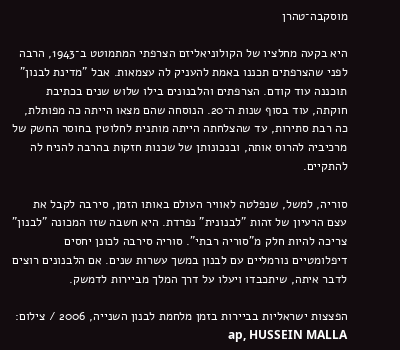מוסקבה־טהרן

היא בקעה מחלציו של הקולוניאליזם הצרפתי המתמוטט ב־1943, הרבה לפני שהצרפתים תכננו באמת להעניק לה עצמאות. אבל "מדינת לבנון" תוכננה עוד קודם. הצרפתים והלבנונים בילו שלוש שנים בכתיבת חוקתה, עוד בסוף שנות ה־20. הנוסחה שהם מצאו הייתה כה מפותלת, כה רבת סתירות, עד שהצלחתה הייתה מותנית לחלוטין בחוסר החשק של מרכיביה להרוס אותה, ובנכונותן של שכנות חזקות בהרבה להניח לה להתקיים.

סוריה, למשל, שנפלטה לאוויר העולם באותו הזמן, סירבה לקבל את עצם הרעיון של זהות "לבנונית" נפרדת. היא חשבה שזו המכונה "לבנון" צריכה להיות חלק מ"סוריה רבתי". סוריה סירבה לכונן יחסים דיפלומטיים נורמליים עם לבנון במשך עשרות שנים. אם הלבנונים רוצים לדבר איתה, שיתכבדו ויעלו על דרך המלך מביירות לדמשק.

הפצצות ישראליות בביירות בזמן מלחמת לבנון השנייה, 2006 / צילום: ap, HUSSEIN MALLA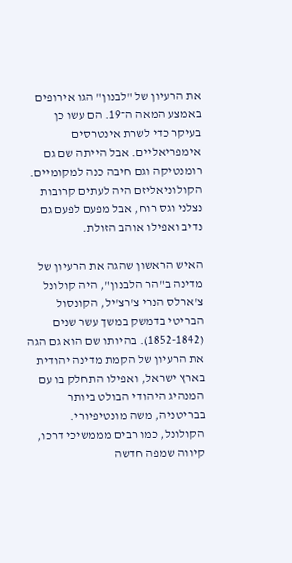את הרעיון של "לבנון" הגו אירופים באמצע המאה ה־19. הם עשו כן בעיקר כדי לשרת אינטרסים אימפריאליים. אבל הייתה שם גם רומנטיקה וגם חיבה כנה למקומיים. הקולוניאליזם היה לעתים קרובות נצלני וגס רוח, אבל מפעם לפעם גם נדיב ואפילו אוהב הזולת.

האיש הראשון שהגה את הרעיון של מדינה ב"הר הלבנון", היה קולונל צ'ארלס הנרי צ'רצ'יל, הקונסול הבריטי בדמשק במשך עשר שנים (1852-1842). בהיותו שם הוא גם הגה את הרעיון של הקמת מדינה יהודית בארץ ישראל, ואפילו התחלק בו עם המנהיג היהודי הבולט ביותר בבריטניה, משה מונטיפיורי. הקולונל, כמו רבים מממשיכי דרכו, קיווה שמפה חדשה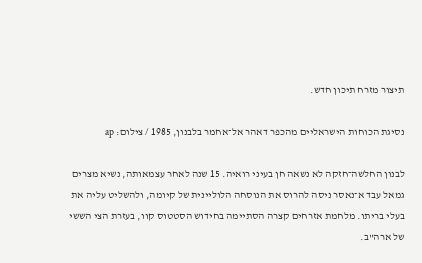תיצור מזרח תיכון חדש.

נסיגת הכוחות הישראליים מהכפר דאהר אל־אחמר בלבנון, 1985 / צילום: ap

לבנון החלשה־חזקה לא נשאה חן בעיני רואיה. 15 שנה לאחר עצמאותה, נשיא מצרים גמאל עבד א־נאסר ניסה להרוס את הנוסחה הלוליינית של קיומה, ולהשליט עליה את בעלי בריתו. מלחמת אזרחים קצרה הסתיימה בחידוש הסטטוס קוו, בעזרת הצי הששי של ארה"ב.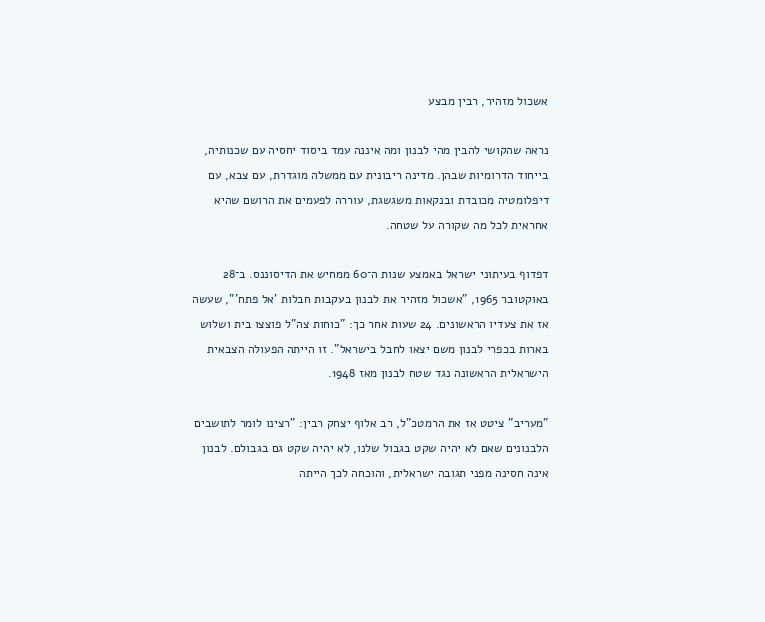אשכול מזהיר, רבין מבצע

נראה שהקושי להבין מהי לבנון ומה איננה עמד ביסוד יחסיה עם שכנותיה, בייחוד הדרומיות שבהן. מדינה ריבונית עם ממשלה מוגדרת, עם צבא, עם דיפלומטיה מכובדת ובנקאות משגשגת, עוררה לפעמים את הרושם שהיא אחראית לכל מה שקורה על שטחה.

דפדוף בעיתוני ישראל באמצע שנות ה־60 ממחיש את הדיסוננס. ב־28 באוקטובר 1965, "אשכול מזהיר את לבנון בעקבות חבלות 'אל פתח'", שעשה אז את צעדיו הראשונים. 24 שעות אחר כך: "כוחות צה"ל פוצצו בית ושלוש בארות בכפרי לבנון משם יצאו לחבל בישראל". זו הייתה הפעולה הצבאית הישראלית הראשונה נגד שטח לבנון מאז 1948.

"מעריב" ציטט אז את הרמטכ"ל, רב אלוף יצחק רבין: "רצינו לומר לתושבים הלבנונים שאם לא יהיה שקט בגבול שלנו, לא יהיה שקט גם בגבולם. לבנון אינה חסינה מפני תגובה ישראלית, והוכחה לכך הייתה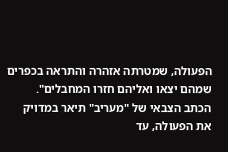הפעולה, שמטרתה אזהרה והתראה בכפרים שמהם יצאו ואליהם חזרו המחבלים". הכתב הצבאי של "מעריב" תיאר במדויק את הפעולה, עד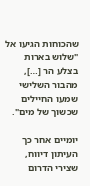שהכוחות הגיעו אל "שלוש בארות בצלע הר […], מהבור השלישי שמעו החיילים שכשוך של מים".

יומיים אחר כך העיתון דיווח, שצירי הדרום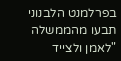בפרלמנט הלבנוני תבעו מהממשלה "לאמן ולצייד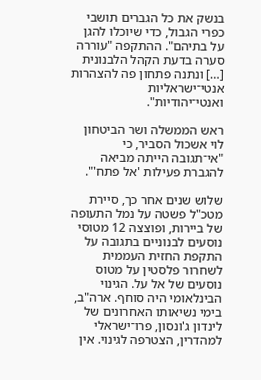בנשק את כל הגברים תושבי כפרי הגבול, כדי שיוכלו להגן על בתיהם". ההתקפה "עוררה סערה בדעת הקהל הלבנונית […] ונתנה פתחון פה להצהרות אנטי־ישראליות ואנטי־יהודיות".

ראש הממשלה ושר הביטחון לוי אשכול הסביר, כי "אי־תגובה הייתה מביאה להגברת פעילות 'אל פתח'".

שלוש שנים אחר כך, סיירת מטכ"ל פשטה על נמל התעופה של ביירות, ופוצצה 12 מטוסי נוסעים לבנוניים בתגובה על התקפת החזית העממית לשחרור פלסטין על מטוס נוסעים של אל על. הגינוי הבינלאומי היה סוחף. ארה"ב, בימי נשיאותו האחרונים של לינדון ג'ונסון, פרו־ישראלי למהדרין, הצטרפה לגינוי. אין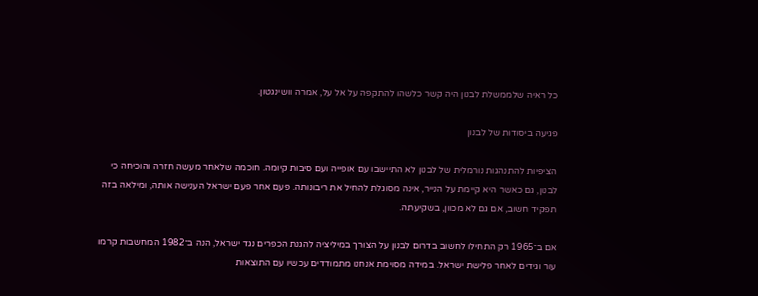כל ראיה שלממשלת לבנון היה קשר כלשהו להתקפה על אל על, אמרה וושינגטון.

פגיעה ביסודות של לבנון

הציפיות להתנהגות נורמלית של לבנון לא התיישבו עם אופייה ועם סיבות קיומה. חוכמה שלאחר מעשה חזרה והוכיחה כי לבנון, גם כאשר היא קיימת על הנייר, אינה מסוגלת להחיל את ריבונותה. פעם אחר פעם ישראל הענישה אותה, ומילאה בזה תפקיד חשוב, אם גם לא מכוון, בשקיעתה.

אם ב־1965 רק התחילו לחשוב בדרום לבנון על הצורך במיליציה להגנת הכפרים נגד ישראל, הנה ב־1982 המחשבות קרמו עור וגידים לאחר פלישת ישראל. במידה מסוימת אנחנו מתמודדים עכשיו עם התוצאות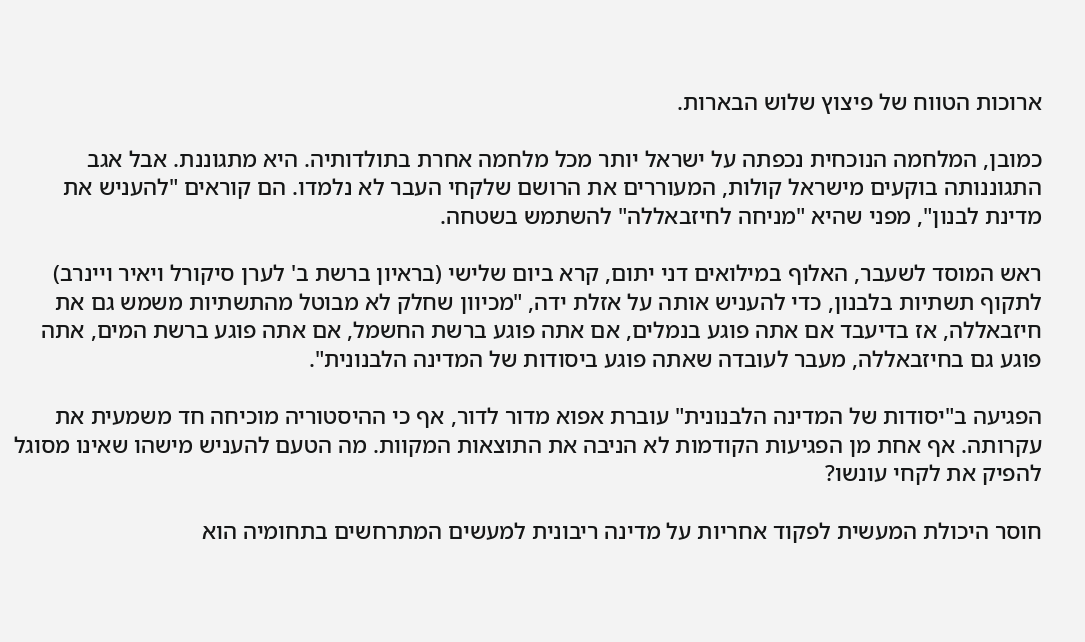ארוכות הטווח של פיצוץ שלוש הבארות.

כמובן, המלחמה הנוכחית נכפתה על ישראל יותר מכל מלחמה אחרת בתולדותיה. היא מתגוננת. אבל אגב התגוננותה בוקעים מישראל קולות, המעוררים את הרושם שלקחי העבר לא נלמדו. הם קוראים "להעניש את מדינת לבנון", מפני שהיא "מניחה לחיזבאללה" להשתמש בשטחה.

ראש המוסד לשעבר, האלוף במילואים דני יתום, קרא ביום שלישי (בראיון ברשת ב' לערן סיקורל ויאיר ויינרב) לתקוף תשתיות בלבנון, כדי להעניש אותה על אזלת ידה, "מכיוון שחלק לא מבוטל מהתשתיות משמש גם את חיזבאללה, אז בדיעבד אם אתה פוגע בנמלים, אם אתה פוגע ברשת החשמל, אם אתה פוגע ברשת המים, אתה פוגע גם בחיזבאללה, מעבר לעובדה שאתה פוגע ביסודות של המדינה הלבנונית".

הפגיעה ב"יסודות של המדינה הלבנונית" עוברת אפוא מדור לדור, אף כי ההיסטוריה מוכיחה חד משמעית את עקרותה. אף אחת מן הפגיעות הקודמות לא הניבה את התוצאות המקוות. מה הטעם להעניש מישהו שאינו מסוגל להפיק את לקחי עונשו?

חוסר היכולת המעשית לפקוד אחריות על מדינה ריבונית למעשים המתרחשים בתחומיה הוא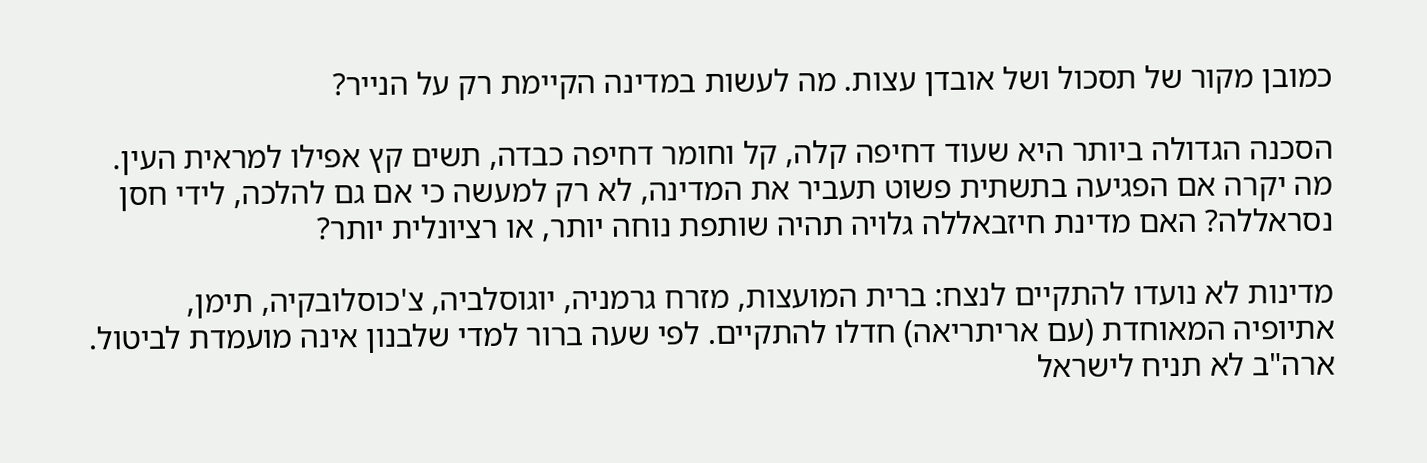כמובן מקור של תסכול ושל אובדן עצות. מה לעשות במדינה הקיימת רק על הנייר?

הסכנה הגדולה ביותר היא שעוד דחיפה קלה, קל וחומר דחיפה כבדה, תשים קץ אפילו למראית העין. מה יקרה אם הפגיעה בתשתית פשוט תעביר את המדינה, לא רק למעשה כי אם גם להלכה, לידי חסן נסראללה? האם מדינת חיזבאללה גלויה תהיה שותפת נוחה יותר, או רציונלית יותר?

מדינות לא נועדו להתקיים לנצח: ברית המועצות, מזרח גרמניה, יוגוסלביה, צ'כוסלובקיה, תימן, אתיופיה המאוחדת (עם אריתריאה) חדלו להתקיים. לפי שעה ברור למדי שלבנון אינה מועמדת לביטול. ארה"ב לא תניח לישראל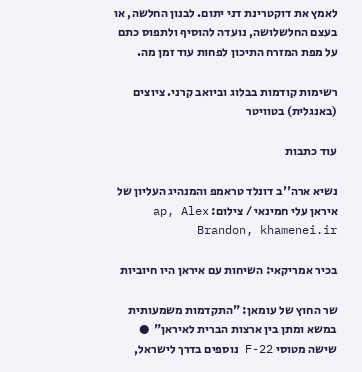לאמץ את דוקטרינת דני יתום. לבנון החלשה, או בעצם החלשלושה, נועדה להוסיף ולתפוס כתם על מפת המזרח התיכון לפחות עוד זמן מה.

רשימות קודמות בבלוג וביואב קרני. ציוצים (באנגלית) בטוויטר

עוד כתבות

נשיא ארה''ב דונלד טראמפ והמנהיג העליון של איראן עלי חמינאי / צילום: ap, Alex Brandon, khamenei.ir

בכיר אמריקאי: השיחות עם איראן היו חיוביות

שר החוץ של עומאן: "התקדמות משמעותית במשא ומתן בין ארצות הברית לאיראן"  ● שישה מטוסי F-22 נוספים בדרך לישראל,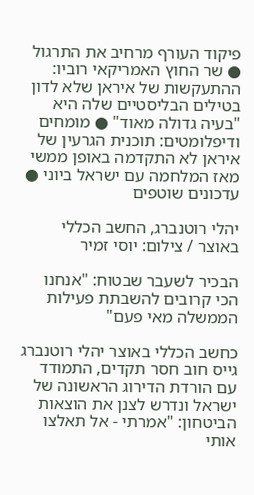פיקוד העורף מרחיב את התרגול ● שר החוץ האמריקאי רוביו: ההתעקשות של איראן שלא לדון בטילים הבליסטיים שלה היא "בעיה גדולה מאוד" ● מומחים ודיפלומטים: תוכנית הגרעין של איראן לא התקדמה באופן ממשי מאז המלחמה עם ישראל ביוני ● עדכונים שוטפים

יהלי רוטנברג, החשב הכללי באוצר / צילום: יוסי זמיר

הבכיר לשעבר שבטוח: "אנחנו הכי קרובים להשבתת פעילות הממשלה מאי פעם"

כחשב הכללי באוצר יהלי רוטנברג גייס חוב חסר תקדים, התמודד עם הורדת הדירוג הראשונה של ישראל ונדרש לצנן את הוצאות הביטחון: "אמרתי - אל תאלצו אותי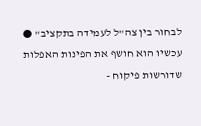לבחור בין צה"ל לעמידה בתקציב" ● עכשיו הוא חושף את הפינות האפלות שדורשות פיקוח -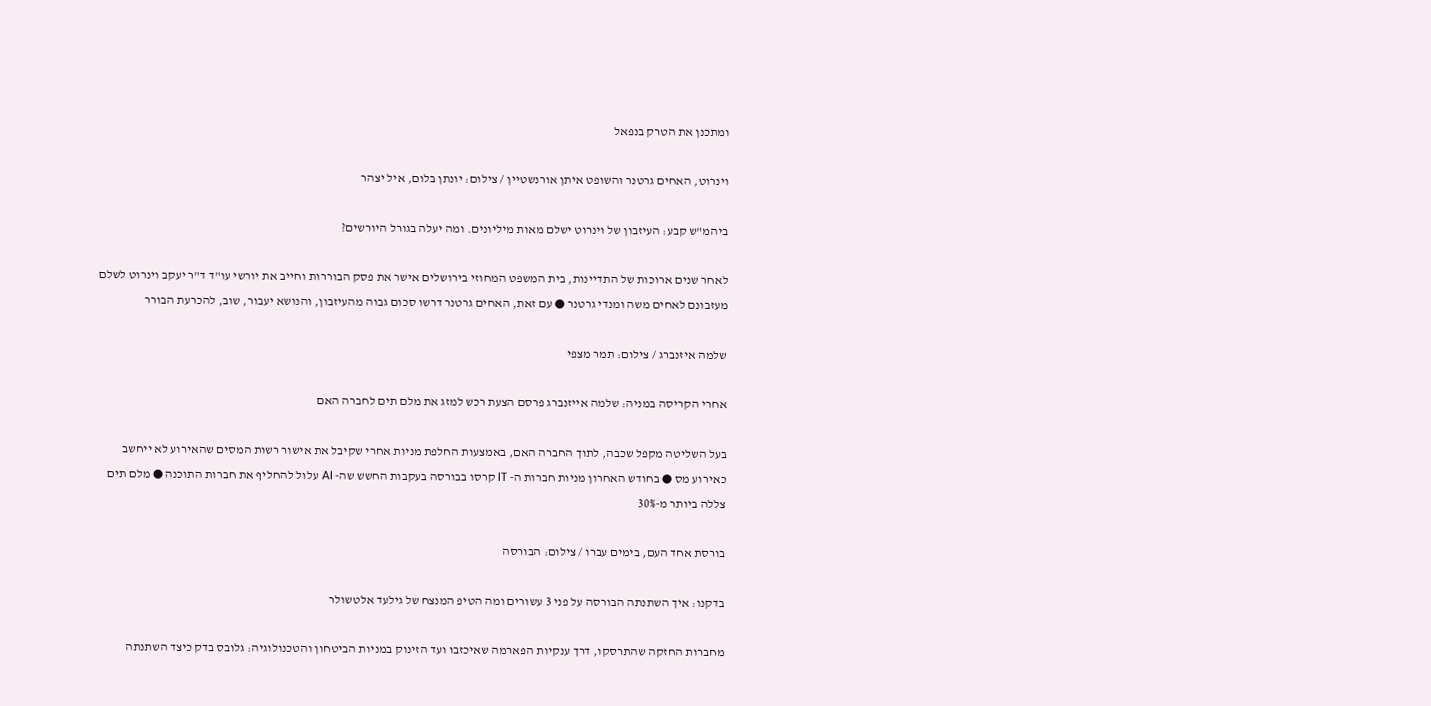ומתכנן את הטרק בנפאל

וינרוט, האחים גרטנר והשופט איתן אורנשטיין / צילום: יונתן בלום, איל יצהר

ביהמ"ש קבע: העיזבון של וינרוט ישלם מאות מיליונים. ומה יעלה בגורל היורשים?

לאחר שנים ארוכות של התדיינות, בית המשפט המחוזי בירושלים אישר את פסק הבוררות וחייב את יורשי עו"ד ד"ר יעקב וינרוט לשלם מעזבונם לאחים משה ומנדי גרטנר ● עם זאת, האחים גרטנר דרשו סכום גבוה מהעיזבון, והנושא יעבור, שוב, להכרעת הבורר

שלמה איזנברג / צילום: תמר מצפי

אחרי הקריסה במניה: שלמה אייזנברג פרסם הצעת רכש למזג את מלם תים לחברה האם

בעל השליטה מקפל שכבה, לתוך החברה האם, באמצעות החלפת מניות אחרי שקיבל את אישור רשות המסים שהאירוע לא ייחשב כאירוע מס ● בחודש האחרון מניות חברות ה- IT קרסו בבורסה בעקבות החשש שה- AI עלול להחליף את חברות התוכנה ● מלם תים צללה ביותר מ-30%

בורסת אחד העם, בימים עברו / צילום: הבורסה

בדקנו: איך השתנתה הבורסה על פני 3 עשורים ומה הטיפ המנצח של גילעד אלטשולר

מחברות החזקה שהתרסקו, דרך ענקיות הפארמה שאיכזבו ועד הזינוק במניות הביטחון והטכנולוגיה: גלובס בדק כיצד השתנתה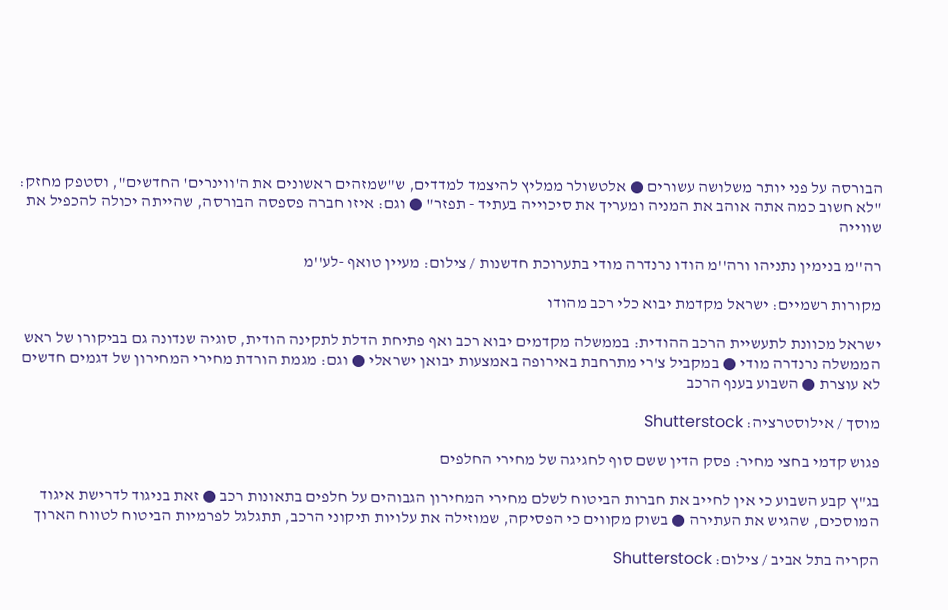הבורסה על פני יותר משלושה עשורים ● אלטשולר ממליץ להיצמד למדדים, ש"שמזהים ראשונים את ה'ווינרים' החדשים", וסטפק מחזק: "לא חשוב כמה אתה אוהב את המניה ומעריך את סיכוייה בעתיד - תפזר" ● וגם: איזו חברה פספסה הבורסה, שהייתה יכולה להכפיל את שווייה

רה''מ בנימין נתניהו ורה''מ הודו נרנדרה מודי בתערוכת חדשנות / צילום: מעיין טואף -לע''מ

מקורות רשמיים: ישראל מקדמת יבוא כלי רכב מהודו

ישראל מכוונת לתעשיית הרכב ההודית: בממשלה מקדמים יבוא רכב ואף פתיחת הדלת לתקינה הודית, סוגיה שנדונה גם בביקורו של ראש הממשלה נרנדרה מודי ● במקביל צ'רי מתרחבת באירופה באמצעות יבואן ישראלי ● וגם: מגמת הורדת מחירי המחירון של דגמים חדשים לא עוצרת ● השבוע בענף הרכב

מוסך / אילוסטרציה: Shutterstock

פגוש קדמי בחצי מחיר: פסק הדין ששם סוף לחגיגה של מחירי החלפים

בג"ץ קבע השבוע כי אין לחייב את חברות הביטוח לשלם מחירי המחירון הגבוהים על חלפים בתאונות רכב ● זאת בניגוד לדרישת איגוד המוסכים, שהגיש את העתירה ● בשוק מקווים כי הפסיקה, שמוזילה את עלויות תיקוני הרכב, תתגלגל לפרמיות הביטוח לטווח הארוך

הקריה בתל אביב / צילום: Shutterstock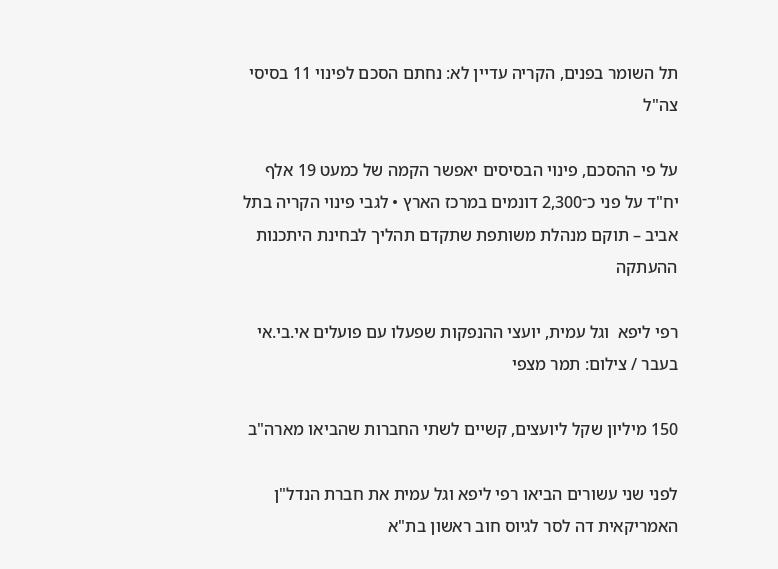תל השומר בפנים, הקריה עדיין לא: נחתם הסכם לפינוי 11 בסיסי צה"ל

על פי ההסכם, פינוי הבסיסים יאפשר הקמה של כמעט 19 אלף יח"ד על פני כ־2,300 דונמים במרכז הארץ • לגבי פינוי הקריה בתל אביב – תוקם מנהלת משותפת שתקדם תהליך לבחינת היתכנות ההעתקה

רפי ליפא  וגל עמית, יועצי ההנפקות שפעלו עם פועלים אי.בי.אי בעבר / צילום: תמר מצפי

150 מיליון שקל ליועצים, קשיים לשתי החברות שהביאו מארה"ב

לפני שני עשורים הביאו רפי ליפא וגל עמית את חברת הנדל"ן האמריקאית דה לסר לגיוס חוב ראשון בת"א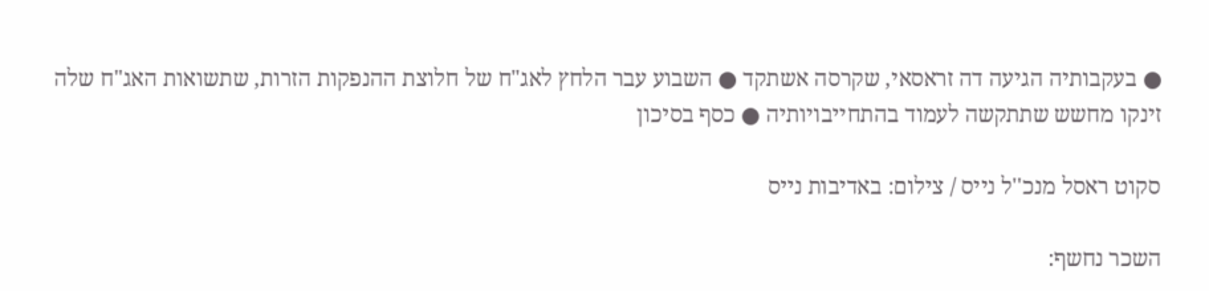● בעקבותיה הגיעה דה זראסאי, שקרסה אשתקד ● השבוע עבר הלחץ לאג"ח של חלוצת ההנפקות הזרות, שתשואות האג"ח שלה זינקו מחשש שתתקשה לעמוד בהתחייבויותיה ● כסף בסיכון

סקוט ראסל מנכ''ל נייס / צילום: באדיבות נייס

השכר נחשף: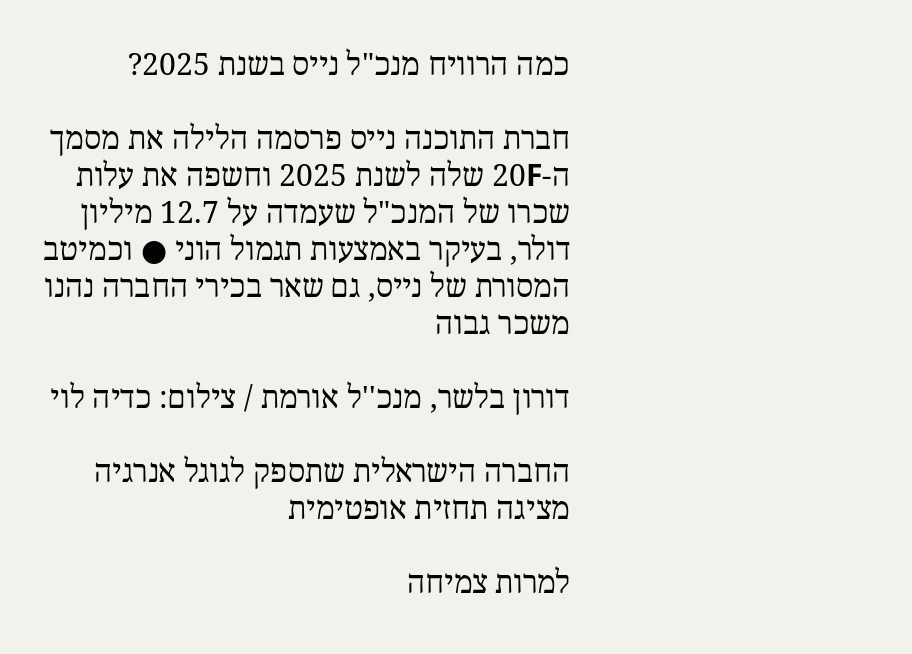כמה הרוויח מנכ"ל נייס בשנת 2025?

חברת התוכנה נייס פרסמה הלילה את מסמך ה-20F שלה לשנת 2025 וחשפה את עלות שכרו של המנכ"ל שעמדה על 12.7 מיליון דולר, בעיקר באמצעות תגמול הוני ● וכמיטב המסורת של נייס, גם שאר בכירי החברה נהנו משכר גבוה

דורון בלשר, מנכ''ל אורמת / צילום: כדיה לוי

החברה הישראלית שתספק לגוגל אנרגיה מציגה תחזית אופטימית

למרות צמיחה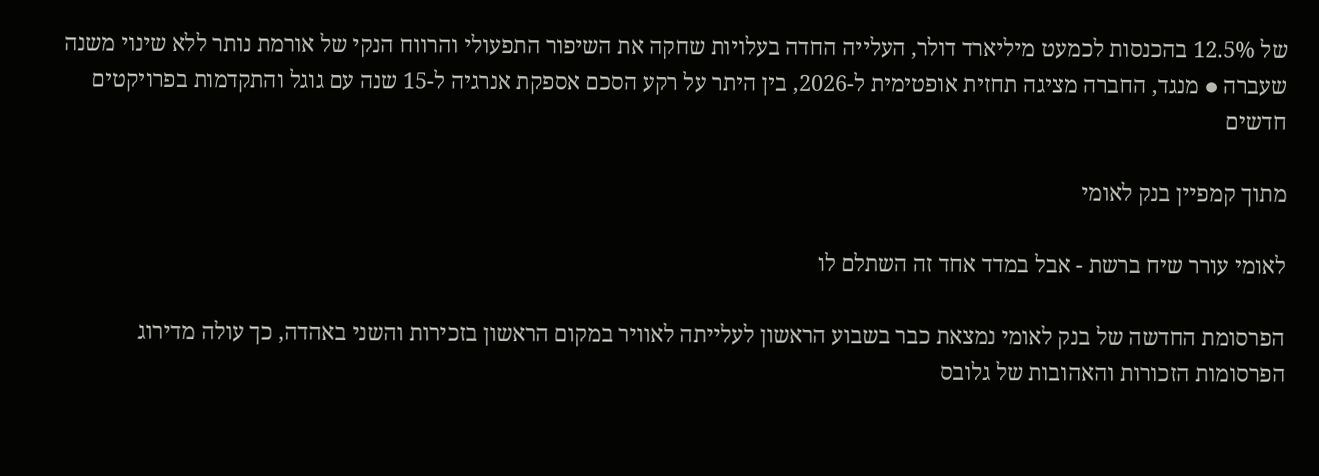של 12.5% בהכנסות לכמעט מיליארד דולר, העלייה החדה בעלויות שחקה את השיפור התפעולי והרווח הנקי של אורמת נותר ללא שינוי משנה שעברה ● מנגד, החברה מציגה תחזית אופטימית ל-2026, בין היתר על רקע הסכם אספקת אנרגיה ל-15 שנה עם גוגל והתקדמות בפרויקטים חדשים

מתוך קמפיין בנק לאומי

לאומי עורר שיח ברשת - אבל במדד אחד זה השתלם לו

הפרסומת החדשה של בנק לאומי נמצאת כבר בשבוע הראשון לעלייתה לאוויר במקום הראשון בזכירות והשני באהדה, כך עולה מדירוג הפרסומות הזכורות והאהובות של גלובס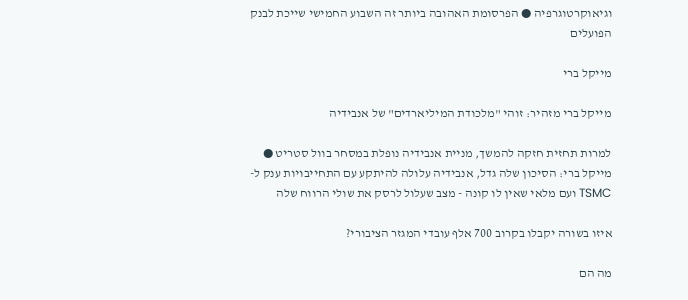וגיאוקרטוגרפיה ● הפרסומת האהובה ביותר זה השבוע החמישי שייכת לבנק הפועלים

מייקל ברי

מייקל ברי מזהיר: זוהי "מלכודת המיליארדים" של אנבידיה

למרות תחזית חזקה להמשך, מניית אנבידיה נופלת במסחר בוול סטריט ● מייקל ברי: הסיכון שלה גדל, אנבידיה עלולה להיתקע עם התחייבויות ענק ל-TSMC ועם מלאי שאין לו קונה - מצב שעלול לרסק את שולי הרווח שלה

איזו בשורה יקבלו בקרוב 700 אלף עובדי המגזר הציבורי?

מה הם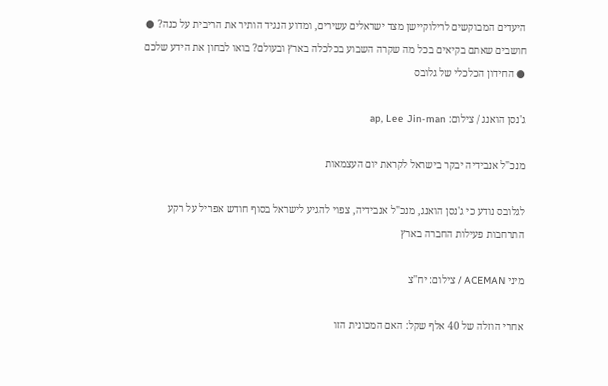היעדים המבוקשים לרילוקיישן מצד ישראלים עשירים, ומדוע הנגיד הותיר את הריבית על כנה? ● חושבים שאתם בקיאים בכל מה שקרה השבוע בכלכלה בארץ ובעולם? בואו לבחון את הידע שלכם ● החידון הכלכלי של גלובס

ג'נסן הואנג / צילום: ap, Lee Jin-man

מנכ"ל אנבידיה יבקר בישראל לקראת יום העצמאות

לגלובס נודע כי ג'נסן הואנג, מנכ"ל אנבידיה, צפוי להגיע לישראל בסוף חודש אפריל על רקע התרחבות פעילות החברה בארץ

מיני ACEMAN / צילום: יח''צ

אחרי הוזלה של 40 אלף שקל: האם המכונית הזו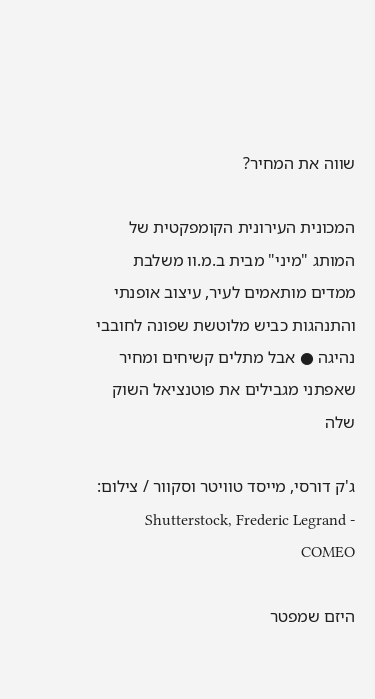שווה את המחיר?

המכונית העירונית הקומפקטית של המותג "מיני" מבית ב.מ.וו משלבת ממדים מותאמים לעיר, עיצוב אופנתי והתנהגות כביש מלוטשת שפונה לחובבי נהיגה ● אבל מתלים קשיחים ומחיר שאפתני מגבילים את פוטנציאל השוק שלה

ג'ק דורסי, מייסד טוויטר וסקוור / צילום: Shutterstock, Frederic Legrand - COMEO

היזם שמפטר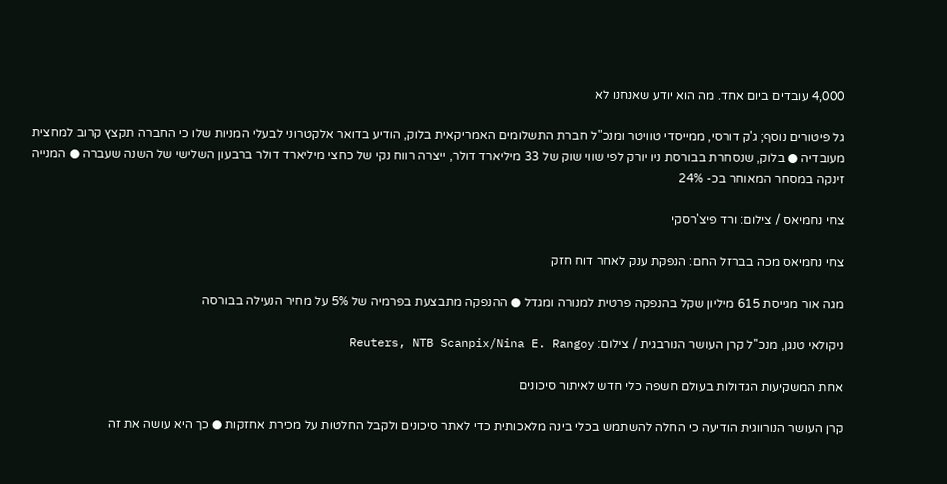4,000 עובדים ביום אחד. מה הוא יודע שאנחנו לא

גל פיטורים נוסף; ג'ק דורסי, ממייסדי טוויטר ומנכ"ל חברת התשלומים האמריקאית בלוק, הודיע בדואר אלקטרוני לבעלי המניות שלו כי החברה תקצץ קרוב למחצית מעובדיה ● בלוק, שנסחרת בבורסת ניו יורק לפי שווי שוק של 33 מיליארד דולר, ייצרה רווח נקי של כחצי מיליארד דולר ברבעון השלישי של השנה שעברה ● המנייה זינקה במסחר המאוחר בכ- 24%

צחי נחמיאס / צילום: ורד פיצ'רסקי

צחי נחמיאס מכה בברזל החם: הנפקת ענק לאחר דוח חזק

מגה אור מגייסת 615 מיליון שקל בהנפקה פרטית למנורה ומגדל ● ההנפקה מתבצעת בפרמיה של 5% על מחיר הנעילה בבורסה

ניקולאי טנגן, מנכ''ל קרן העושר הנורבגית / צילום: Reuters, NTB Scanpix/Nina E. Rangoy

אחת המשקיעות הגדולות בעולם חשפה כלי חדש לאיתור סיכונים

קרן העושר הנורווגית הודיעה כי החלה להשתמש בכלי בינה מלאכותית כדי לאתר סיכונים ולקבל החלטות על מכירת אחזקות ● כך היא עושה את זה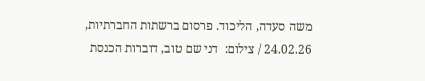משה סעדה, הליכוד. פרסום ברשתות החברתיות, 24.02.26 / צילום:  דני שם טוב, דוברות הכנסת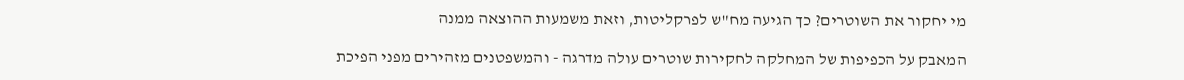מי יחקור את השוטרים? כך הגיעה מח"ש לפרקליטות, וזאת משמעות ההוצאה ממנה

המאבק על הכפיפות של המחלקה לחקירות שוטרים עולה מדרגה - והמשפטנים מזהירים מפני הפיכת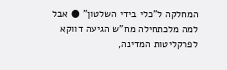המחלקה ל"כלי בידי השלטון" ● אבל למה מלכתחילה מח"ש הגיעה דווקא לפרקליטות המדינה,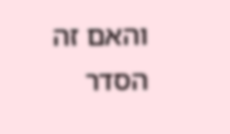והאם זה הסדר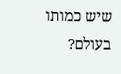שיש כמותו בעולם?